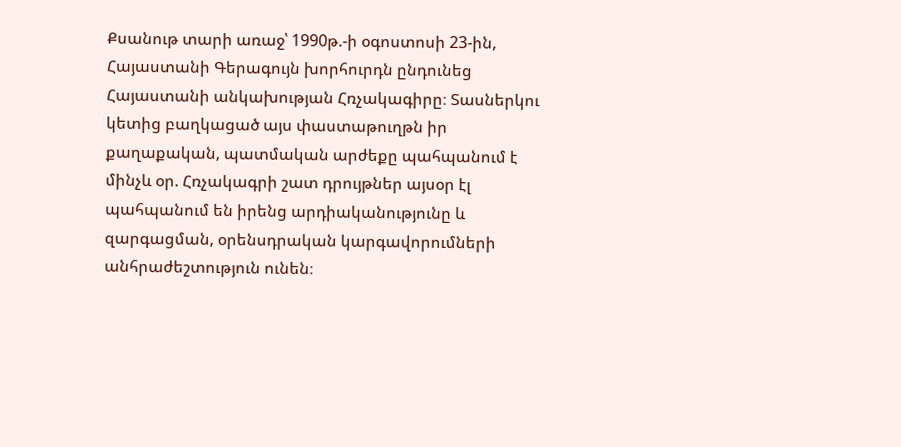Քսանութ տարի առաջ՝ 1990թ.-ի օգոստոսի 23-ին, Հայաստանի Գերագույն խորհուրդն ընդունեց Հայաստանի անկախության Հռչակագիրը։ Տասներկու կետից բաղկացած այս փաստաթուղթն իր քաղաքական, պատմական արժեքը պահպանում է մինչև օր. Հռչակագրի շատ դրույթներ այսօր էլ պահպանում են իրենց արդիականությունը և զարգացման, օրենսդրական կարգավորումների անհրաժեշտություն ունեն։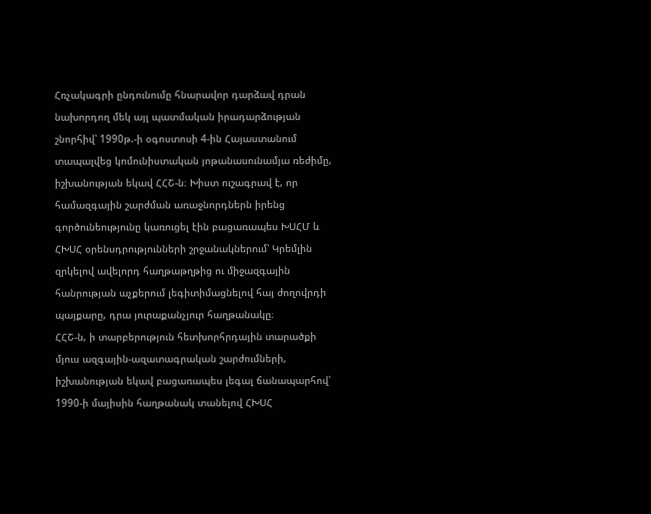Հռչակագրի ընդունումը հնարավոր դարձավ դրան նախորդող մեկ այլ պատմական իրադարձության շնորհիվ՝ 1990թ.-ի օգոստոսի 4-ին Հայաստանում տապալվեց կոմունիստական յոթանասունամյա ռեժիմը, իշխանության եկավ ՀՀՇ-ն։ Խիստ ուշագրավ է, որ համազգային շարժման առաջնորդներն իրենց գործունեությունը կառուցել էին բացառապես ԽՍՀՄ և ՀԽՍՀ օրենսդրությունների շրջանակներում՝ Կրեմլին զրկելով ավելորդ հաղթաթղթից ու միջազգային հանրության աչքերում լեգիտիմացնելով հայ ժողովրդի պայքարը, դրա յուրաքանչյուր հաղթանակը։
ՀՀՇ-ն, ի տարբերություն հետխորհրդային տարածքի մյուս ազգային-ազատագրական շարժումների, իշխանության եկավ բացառապես լեգալ ճանապարհով՝ 1990-ի մայիսին հաղթանակ տանելով ՀԽՍՀ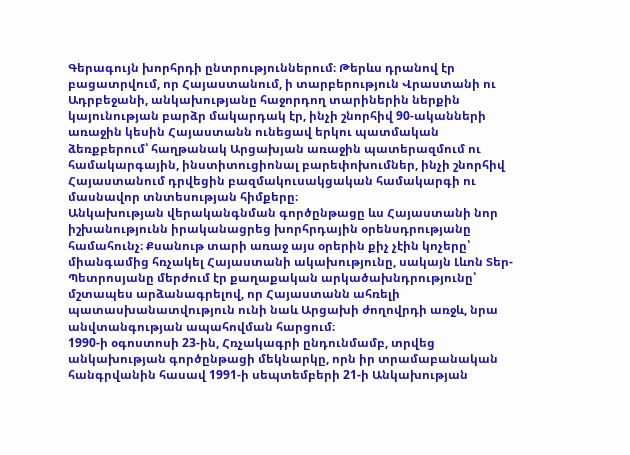Գերագույն խորհրդի ընտրություններում։ Թերևս դրանով էր բացատրվում, որ Հայաստանում, ի տարբերություն Վրաստանի ու Ադրբեջանի, անկախությանը հաջորդող տարիներին ներքին կայունության բարձր մակարդակ էր, ինչի շնորհիվ 90-ականների առաջին կեսին Հայաստանն ունեցավ երկու պատմական ձեռքբերում՝ հաղթանակ Արցախյան առաջին պատերազմում ու համակարգային, ինստիտուցիոնալ բարեփոխումներ, ինչի շնորհիվ Հայաստանում դրվեցին բազմակուսակցական համակարգի ու մասնավոր տնտեսության հիմքերը։
Անկախության վերականգնման գործընթացը ևս Հայաստանի նոր իշխանությունն իրականացրեց խորհրդային օրենսդրությանը համահունչ։ Քսանութ տարի առաջ այս օրերին քիչ չէին կոչերը՝ միանգամից հռչակել Հայաստանի ակախությունը, սակայն Լևոն Տեր-Պետրոսյանը մերժում էր քաղաքական արկածախնդրությունը՝ մշտապես արձանագրելով, որ Հայաստանն ահռելի պատասխանատվություն ունի նաև Արցախի ժողովրդի առջև, նրա անվտանգության ապահովման հարցում։
1990-ի օգոստոսի 23-ին, Հռչակագրի ընդունմամբ, տրվեց անկախության գործընթացի մեկնարկը, որն իր տրամաբանական հանգրվանին հասավ 1991-ի սեպտեմբերի 21-ի Անկախության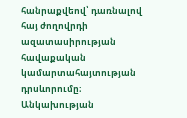հանրաքվեով՝ դառնալով հայ ժողովրդի ազատասիրության հավաքական կամարտահայտության դրսևորումը։
Անկախության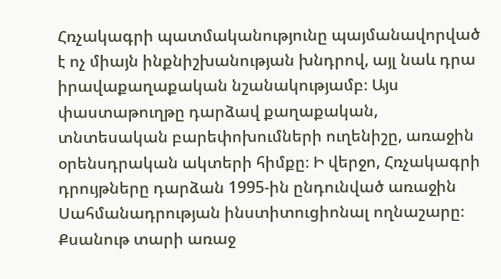Հռչակագրի պատմականությունը պայմանավորված է ոչ միայն ինքնիշխանության խնդրով, այլ նաև դրա իրավաքաղաքական նշանակությամբ։ Այս փաստաթուղթը դարձավ քաղաքական, տնտեսական բարեփոխումների ուղենիշը, առաջին օրենսդրական ակտերի հիմքը։ Ի վերջո, Հռչակագրի դրույթները դարձան 1995-ին ընդունված առաջին Սահմանադրության ինստիտուցիոնալ ողնաշարը։
Քսանութ տարի առաջ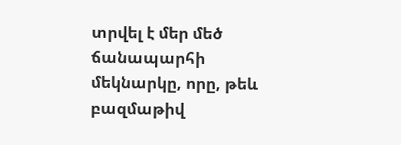տրվել է մեր մեծ ճանապարհի մեկնարկը, որը, թեև բազմաթիվ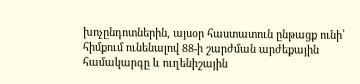խոչընդոտներին, այսօր հաստատուն ընթացք ունի՝ հիմքում ունենալով 88-ի շարժման արժեքային համակարգը և ուղենիշային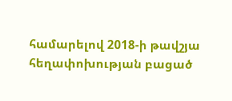համարելով 2018-ի թավշյա հեղափոխության բացած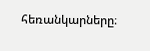հեռանկարները։